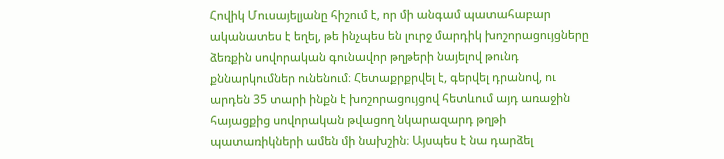Հովիկ Մուսայելյանը հիշում է, որ մի անգամ պատահաբար ականատես է եղել, թե ինչպես են լուրջ մարդիկ խոշորացույցները ձեռքին սովորական գունավոր թղթերի նայելով թունդ քննարկումներ ունենում։ Հետաքրքրվել է, գերվել դրանով, ու արդեն 35 տարի ինքն է խոշորացույցով հետևում այդ առաջին հայացքից սովորական թվացող նկարազարդ թղթի պատառիկների ամեն մի նախշին։ Այսպես է նա դարձել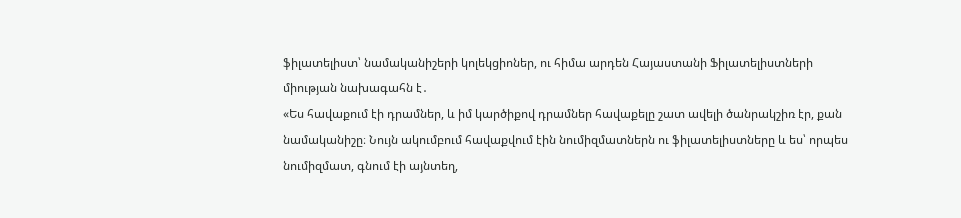ֆիլատելիստ՝ նամականիշերի կոլեկցիոներ, ու հիմա արդեն Հայաստանի Ֆիլատելիստների միության նախագահն է․
«Ես հավաքում էի դրամներ, և իմ կարծիքով դրամներ հավաքելը շատ ավելի ծանրակշիռ էր, քան նամականիշը։ Նույն ակումբում հավաքվում էին նումիզմատներն ու ֆիլատելիստները և ես՝ որպես նումիզմատ, գնում էի այնտեղ,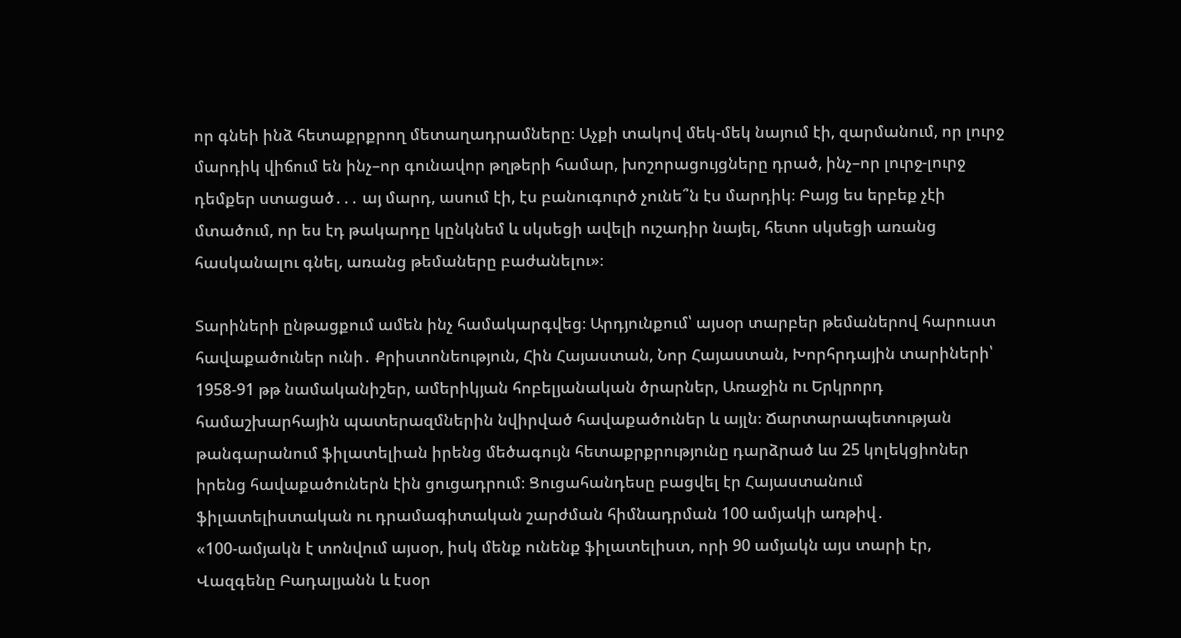որ գնեի ինձ հետաքրքրող մետաղադրամները։ Աչքի տակով մեկ-մեկ նայում էի, զարմանում, որ լուրջ մարդիկ վիճում են ինչ–որ գունավոր թղթերի համար, խոշորացույցները դրած, ինչ–որ լուրջ-լուրջ դեմքեր ստացած․․․ այ մարդ, ասում էի, էս բանուգուրծ չունե՞ն էս մարդիկ։ Բայց ես երբեք չէի մտածում, որ ես էդ թակարդը կընկնեմ և սկսեցի ավելի ուշադիր նայել, հետո սկսեցի առանց հասկանալու գնել, առանց թեմաները բաժանելու»։

Տարիների ընթացքում ամեն ինչ համակարգվեց։ Արդյունքում՝ այսօր տարբեր թեմաներով հարուստ հավաքածուներ ունի․ Քրիստոնեություն, Հին Հայաստան, Նոր Հայաստան, Խորհրդային տարիների՝ 1958-91 թթ նամականիշեր, ամերիկյան հոբելյանական ծրարներ, Առաջին ու Երկրորդ համաշխարհային պատերազմներին նվիրված հավաքածուներ և այլն։ Ճարտարապետության թանգարանում ֆիլատելիան իրենց մեծագույն հետաքրքրությունը դարձրած ևս 25 կոլեկցիոներ իրենց հավաքածուներն էին ցուցադրում։ Ցուցահանդեսը բացվել էր Հայաստանում ֆիլատելիստական ու դրամագիտական շարժման հիմնադրման 100 ամյակի առթիվ․
«100-ամյակն է տոնվում այսօր, իսկ մենք ունենք ֆիլատելիստ, որի 90 ամյակն այս տարի էր, Վազգենը Բադալյանն և էսօր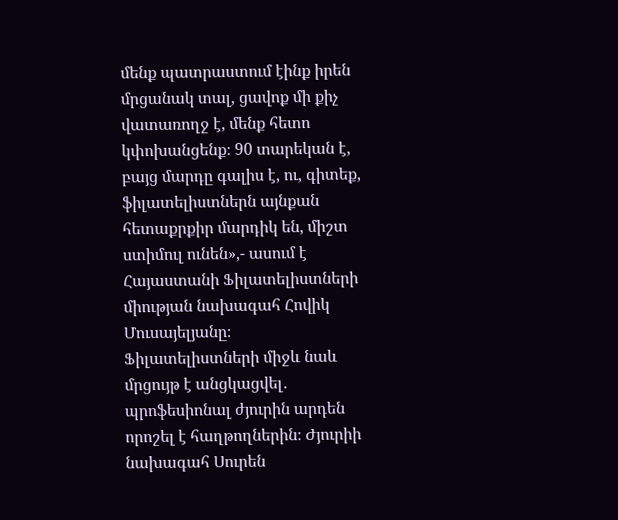մենք պատրաստում էինք իրեն մրցանակ տալ, ցավոք մի քիչ վատառողջ է, մենք հետո կփոխանցենք։ 90 տարեկան է, բայց մարդը գալիս է, ու, գիտեք, ֆիլատելիստներն այնքան հետաքրքիր մարդիկ են, միշտ ստիմուլ ունեն»,- ասում է Հայաստանի Ֆիլատելիստների միության նախագահ Հովիկ Մուսայելյանը։
Ֆիլատելիստների միջև նաև մրցույթ է անցկացվել․ պրոֆեսիոնալ ժյուրին արդեն որոշել է հաղթողներին։ Ժյուրիի նախագահ Սուրեն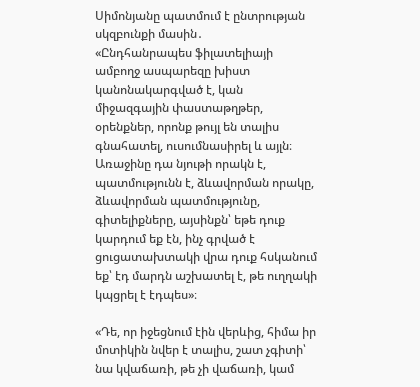Սիմոնյանը պատմում է ընտրության սկզբունքի մասին․
«Ընդհանրապես ֆիլատելիայի ամբողջ ասպարեզը խիստ կանոնակարգված է, կան միջազգային փաստաթղթեր, օրենքներ, որոնք թույլ են տալիս գնահատել, ուսումնասիրել և այլն։ Առաջինը դա նյութի որակն է, պատմությունն է, ձևավորման որակը, ձևավորման պատմությունը, գիտելիքները, այսինքն՝ եթե դուք կարդում եք էն, ինչ գրված է ցուցատախտակի վրա դուք հսկանում եք՝ էդ մարդն աշխատել է, թե ուղղակի կպցրել է էդպես»։

«Դե, որ իջեցնում էին վերևից, հիմա իր մոտիկին նվեր է տալիս, շատ չգիտի՝ նա կվաճառի, թե չի վաճառի, կամ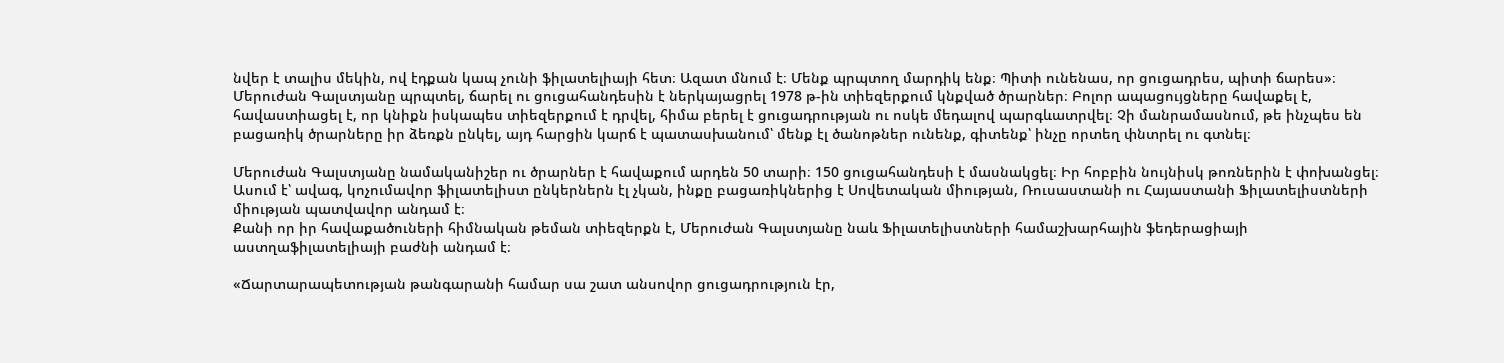նվեր է տալիս մեկին, ով էդքան կապ չունի ֆիլատելիայի հետ։ Ազատ մնում է։ Մենք պրպտող մարդիկ ենք։ Պիտի ունենաս, որ ցուցադրես, պիտի ճարես»։
Մերուժան Գալստյանը պրպտել, ճարել ու ցուցահանդեսին է ներկայացրել 1978 թ-ին տիեզերքում կնքված ծրարներ։ Բոլոր ապացույցները հավաքել է, հավաստիացել է, որ կնիքն իսկապես տիեզերքում է դրվել, հիմա բերել է ցուցադրության ու ոսկե մեդալով պարգևատրվել։ Չի մանրամասնում, թե ինչպես են բացառիկ ծրարները իր ձեռքն ընկել, այդ հարցին կարճ է պատասխանում՝ մենք էլ ծանոթներ ունենք, գիտենք՝ ինչը որտեղ փնտրել ու գտնել։

Մերուժան Գալստյանը նամականիշեր ու ծրարներ է հավաքում արդեն 50 տարի։ 150 ցուցահանդեսի է մասնակցել։ Իր հոբբին նույնիսկ թոռներին է փոխանցել։ Ասում է՝ ավագ, կոչումավոր ֆիլատելիստ ընկերներն էլ չկան, ինքը բացառիկներից է Սովետական միության, Ռուսաստանի ու Հայաստանի Ֆիլատելիստների միության պատվավոր անդամ է։
Քանի որ իր հավաքածուների հիմնական թեման տիեզերքն է, Մերուժան Գալստյանը նաև Ֆիլատելիստների համաշխարհային ֆեդերացիայի աստղաֆիլատելիայի բաժնի անդամ է։

«Ճարտարապետության թանգարանի համար սա շատ անսովոր ցուցադրություն էր,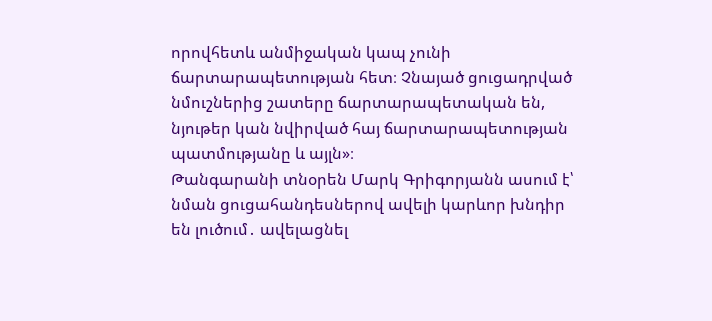որովհետև անմիջական կապ չունի ճարտարապետության հետ։ Չնայած ցուցադրված նմուշներից շատերը ճարտարապետական են, նյութեր կան նվիրված հայ ճարտարապետության պատմությանը և այլն»։
Թանգարանի տնօրեն Մարկ Գրիգորյանն ասում է՝ նման ցուցահանդեսներով ավելի կարևոր խնդիր են լուծում․ ավելացնել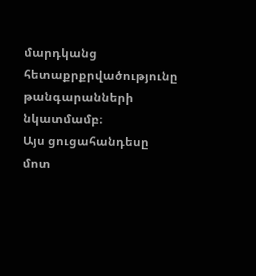մարդկանց հետաքրքրվածությունը թանգարանների նկատմամբ։
Այս ցուցահանդեսը մոտ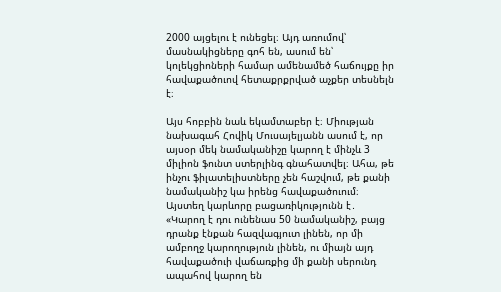2000 այցելու է ունեցել։ Այդ առումով՝ մասնակիցները գոհ են, ասում են՝ կոլեկցիոների համար ամենամեծ հաճույքը իր հավաքածուով հետաքրքրված աչքեր տեսնելն է։

Այս հոբբին նաև եկամտաբեր է։ Միության նախագահ Հովիկ Մուսայելյանն ասում է, որ այսօր մեկ նամականիշը կարող է մինչև 3 միլիոն ֆունտ ստերլինգ գնահատվել։ Ահա, թե ինչու ֆիլատելիստները չեն հաշվում, թե քանի նամականիշ կա իրենց հավաքածուում։ Այստեղ կարևորը բացառիկությունն է․
«Կարող է դու ունենաս 50 նամականիշ, բայց դրանք էնքան հազվագյուտ լինեն, որ մի ամբողջ կարողություն լինեն, ու միայն այդ հավաքածուի վաճառքից մի քանի սերունդ ապահով կարող են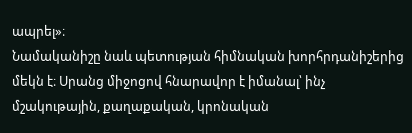ապրել»։
Նամականիշը նաև պետության հիմնական խորհրդանիշերից մեկն է։ Սրանց միջոցով հնարավոր է իմանալ՝ ինչ մշակութային, քաղաքական, կրոնական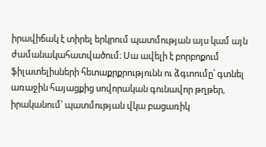իրավիճակ է տիրել երկրում պատմության այս կամ այն ժամանակահատվածում։ Սա ավելի է բորբոքում ֆիլատելիսների հետաքրքրությունն ու ձգտումը՝ գտնել առաջին հայացքից սովորական գունավոր թղթեր, իրականում՝ պատմության վկա բացառիկ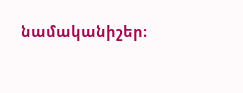նամականիշեր։